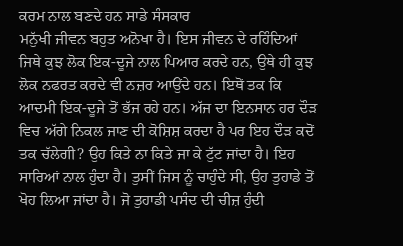ਕਰਮ ਨਾਲ ਬਣਦੇ ਹਨ ਸਾਡੇ ਸੰਸਕਾਰ
ਮਨੁੱਖੀ ਜੀਵਨ ਬਹੁਤ ਅਨੋਖਾ ਹੈ। ਇਸ ਜੀਵਨ ਦੇ ਰਹਿੰਦਿਆਂ ਜਿਥੇ ਕੁਝ ਲੋਕ ਇਕ-ਦੂਜੇ ਨਾਲ ਪਿਆਰ ਕਰਦੇ ਹਨ, ਉਥੇ ਹੀ ਕੁਝ ਲੋਕ ਨਫਰਤ ਕਰਦੇ ਵੀ ਨਜ਼ਰ ਆਉਂਦੇ ਹਨ। ਇਥੋਂ ਤਕ ਕਿ ਆਦਮੀ ਇਕ-ਦੂਜੇ ਤੋਂ ਭੱਜ ਰਹੇ ਹਨ। ਅੱਜ ਦਾ ਇਨਸਾਨ ਹਰ ਦੌੜ ਵਿਚ ਅੱਗੇ ਨਿਕਲ ਜਾਣ ਦੀ ਕੋਸ਼ਿਸ਼ ਕਰਦਾ ਹੈ ਪਰ ਇਹ ਦੌੜ ਕਦੋਂ ਤਕ ਚੱਲੇਗੀ? ਉਹ ਕਿਤੇ ਨਾ ਕਿਤੇ ਜਾ ਕੇ ਟੁੱਟ ਜਾਂਦਾ ਹੈ। ਇਹ ਸਾਰਿਆਂ ਨਾਲ ਹੁੰਦਾ ਹੈ। ਤੁਸੀਂ ਜਿਸ ਨੂੰ ਚਾਹੁੰਦੇ ਸੀ, ਉਹ ਤੁਹਾਡੇ ਤੋਂ ਖੋਹ ਲਿਆ ਜਾਂਦਾ ਹੈ। ਜੋ ਤੁਹਾਡੀ ਪਸੰਦ ਦੀ ਚੀਜ਼ ਹੁੰਦੀ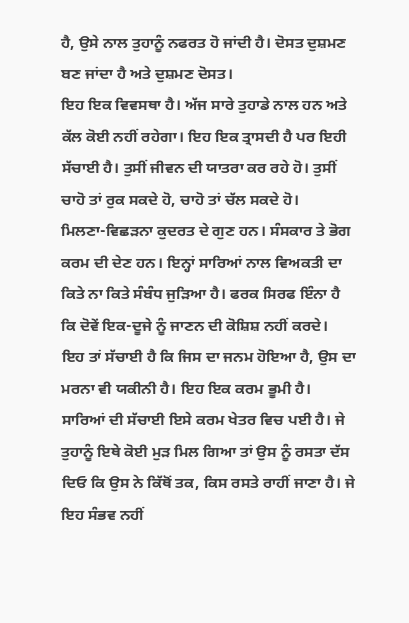ਹੈ, ਉਸੇ ਨਾਲ ਤੁਹਾਨੂੰ ਨਫਰਤ ਹੋ ਜਾਂਦੀ ਹੈ। ਦੋਸਤ ਦੁਸ਼ਮਣ ਬਣ ਜਾਂਦਾ ਹੈ ਅਤੇ ਦੁਸ਼ਮਣ ਦੋਸਤ।
ਇਹ ਇਕ ਵਿਵਸਥਾ ਹੈ। ਅੱਜ ਸਾਰੇ ਤੁਹਾਡੇ ਨਾਲ ਹਨ ਅਤੇ ਕੱਲ ਕੋਈ ਨਹੀਂ ਰਹੇਗਾ। ਇਹ ਇਕ ਤ੍ਰਾਸਦੀ ਹੈ ਪਰ ਇਹੀ ਸੱਚਾਈ ਹੈ। ਤੁਸੀਂ ਜੀਵਨ ਦੀ ਯਾਤਰਾ ਕਰ ਰਹੇ ਹੋ। ਤੁਸੀਂ ਚਾਹੋ ਤਾਂ ਰੁਕ ਸਕਦੇ ਹੋ, ਚਾਹੋ ਤਾਂ ਚੱਲ ਸਕਦੇ ਹੋ।
ਮਿਲਣਾ-ਵਿਛੜਨਾ ਕੁਦਰਤ ਦੇ ਗੁਣ ਹਨ। ਸੰਸਕਾਰ ਤੇ ਭੋਗ ਕਰਮ ਦੀ ਦੇਣ ਹਨ। ਇਨ੍ਹਾਂ ਸਾਰਿਆਂ ਨਾਲ ਵਿਅਕਤੀ ਦਾ ਕਿਤੇ ਨਾ ਕਿਤੇ ਸੰਬੰਧ ਜੁੜਿਆ ਹੈ। ਫਰਕ ਸਿਰਫ ਇੰਨਾ ਹੈ ਕਿ ਦੋਵੇਂ ਇਕ-ਦੂਜੇ ਨੂੰ ਜਾਣਨ ਦੀ ਕੋਸ਼ਿਸ਼ ਨਹੀਂ ਕਰਦੇ।
ਇਹ ਤਾਂ ਸੱਚਾਈ ਹੈ ਕਿ ਜਿਸ ਦਾ ਜਨਮ ਹੋਇਆ ਹੈ, ਉਸ ਦਾ ਮਰਨਾ ਵੀ ਯਕੀਨੀ ਹੈ। ਇਹ ਇਕ ਕਰਮ ਭੂਮੀ ਹੈ। ਸਾਰਿਆਂ ਦੀ ਸੱਚਾਈ ਇਸੇ ਕਰਮ ਖੇਤਰ ਵਿਚ ਪਈ ਹੈ। ਜੇ ਤੁਹਾਨੂੰ ਇਥੇ ਕੋਈ ਮੁੜ ਮਿਲ ਗਿਆ ਤਾਂ ਉਸ ਨੂੰ ਰਸਤਾ ਦੱਸ ਦਿਓ ਕਿ ਉਸ ਨੇ ਕਿੱਥੋਂ ਤਕ, ਕਿਸ ਰਸਤੇ ਰਾਹੀਂ ਜਾਣਾ ਹੈ। ਜੇ ਇਹ ਸੰਭਵ ਨਹੀਂ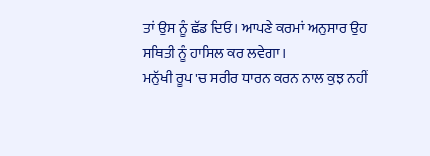ਤਾਂ ਉਸ ਨੂੰ ਛੱਡ ਦਿਓ। ਆਪਣੇ ਕਰਮਾਂ ਅਨੁਸਾਰ ਉਹ ਸਥਿਤੀ ਨੂੰ ਹਾਸਿਲ ਕਰ ਲਵੇਗਾ।
ਮਨੁੱਖੀ ਰੂਪ 'ਚ ਸਰੀਰ ਧਾਰਨ ਕਰਨ ਨਾਲ ਕੁਝ ਨਹੀਂ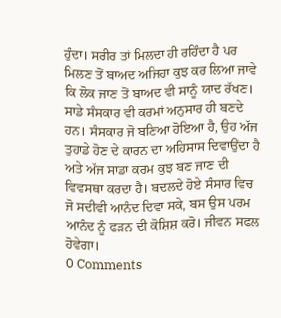ਹੁੰਦਾ। ਸਰੀਰ ਤਾਂ ਮਿਲਦਾ ਹੀ ਰਹਿੰਦਾ ਹੈ ਪਰ ਮਿਲਣ ਤੋਂ ਬਾਅਦ ਅਜਿਹਾ ਕੁਝ ਕਰ ਲਿਆ ਜਾਵੇ ਕਿ ਲੋਕ ਜਾਣ ਤੋਂ ਬਾਅਦ ਵੀ ਸਾਨੂੰ ਯਾਦ ਰੱਖਣ। ਸਾਡੇ ਸੰਸਕਾਰ ਵੀ ਕਰਮਾਂ ਅਨੁਸਾਰ ਹੀ ਬਣਦੇ ਹਨ। ਸੰਸਕਾਰ ਜੋ ਬਣਿਆ ਹੋਇਆ ਹੈ, ਉਹ ਅੱਜ ਤੁਹਾਡੇ ਹੋਣ ਦੇ ਕਾਰਨ ਦਾ ਅਹਿਸਾਸ ਦਿਵਾਉਂਦਾ ਹੈ ਅਤੇ ਅੱਜ ਸਾਡਾ ਕਰਮ ਕੁਝ ਬਣ ਜਾਣ ਦੀ ਵਿਵਸਥਾ ਕਰਦਾ ਹੈ। ਬਦਲਦੇ ਹੋਏ ਸੰਸਾਰ ਵਿਚ ਜੋ ਸਦੀਵੀ ਆਨੰਦ ਦਿਵਾ ਸਕੇ, ਬਸ ਉਸ ਪਰਮ ਆਨੰਦ ਨੂੰ ਫੜਨ ਦੀ ਕੋਸ਼ਿਸ਼ ਕਰੋ। ਜੀਵਨ ਸਫਲ ਹੋਵੇਗਾ।
0 Comments